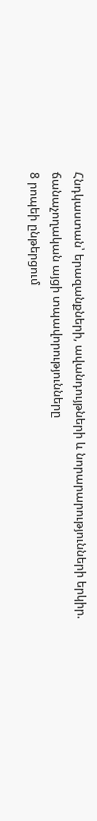Հնդկաստան՝ երազանքների, ավանդույթների և նորարարությունների երկիր. ճանաչողական այցի տպավորությունները
8 րոպեի ընթերցում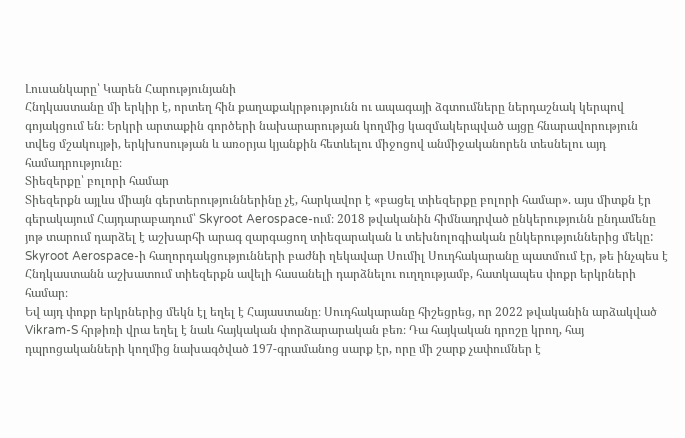Լուսանկարը՝ Կարեն Հարությունյանի
Հնդկաստանը մի երկիր է, որտեղ հին քաղաքակրթությունն ու ապագայի ձգտումները ներդաշնակ կերպով գոյակցում են։ Երկրի արտաքին գործերի նախարարության կողմից կազմակերպված այցը հնարավորություն տվեց մշակույթի, երկխոսության և առօրյա կյանքին հետևելու միջոցով անմիջականորեն տեսնելու այդ համադրությունը։
Տիեզերքը՝ բոլորի համար
Տիեզերքն այլևս միայն գերտերություններինը չէ, հարկավոր է «բացել տիեզերքը բոլորի համար». այս միտքն էր գերակայում Հայդարաբադում՝ Skyroot Aerospace-ում։ 2018 թվականին հիմնադրված ընկերությունն ընդամենը յոթ տարում դարձել է աշխարհի արագ զարգացող տիեզարական և տեխնոլոգիական ընկերություններից մեկը: Skyroot Aerospace-ի հաղորդակցությունների բաժնի ղեկավար Սումիլ Սուդհակարանը պատմում էր, թե ինչպես է Հնդկաստանն աշխատում տիեզերքն ավելի հասանելի դարձնելու ուղղությամբ, հատկապես փոքր երկրների համար։
Եվ այդ փոքր երկրներից մեկն էլ եղել է Հայաստանը։ Սուդհակարանը հիշեցրեց, որ 2022 թվականին արձակված Vikram-S հրթիռի վրա եղել է նաև հայկական փորձարարական բեռ։ Դա հայկական դրոշը կրող, հայ դպրոցականների կողմից նախագծված 197-գրամանոց սարք էր, որը մի շարք չափումներ է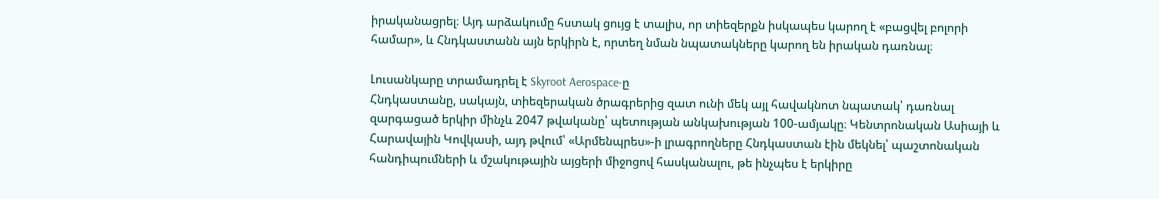իրականացրել։ Այդ արձակումը հստակ ցույց է տալիս, որ տիեզերքն իսկապես կարող է «բացվել բոլորի համար», և Հնդկաստանն այն երկիրն է, որտեղ նման նպատակները կարող են իրական դառնալ։

Լուսանկարը տրամադրել է Skyroot Aerospace-ը
Հնդկաստանը, սակայն, տիեզերական ծրագրերից զատ ունի մեկ այլ հավակնոտ նպատակ՝ դառնալ զարգացած երկիր մինչև 2047 թվականը՝ պետության անկախության 100-ամյակը։ Կենտրոնական Ասիայի և Հարավային Կովկասի, այդ թվում՝ «Արմենպրես»-ի լրագրողները Հնդկաստան էին մեկնել՝ պաշտոնական հանդիպումների և մշակութային այցերի միջոցով հասկանալու, թե ինչպես է երկիրը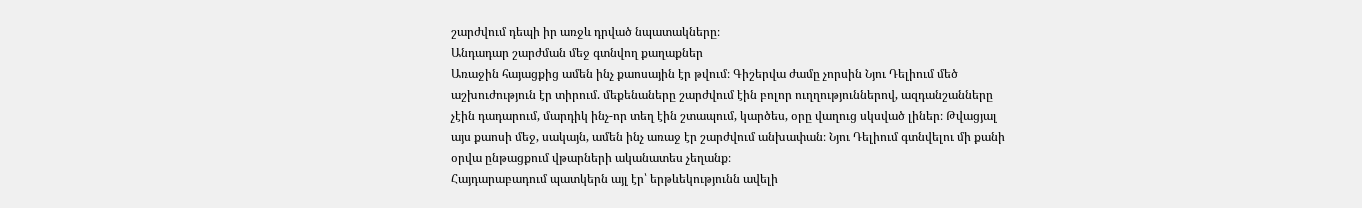շարժվում դեպի իր առջև դրված նպատակները։
Անդադար շարժման մեջ գտնվող քաղաքներ
Առաջին հայացքից ամեն ինչ քաոսային էր թվում։ Գիշերվա ժամը չորսին Նյու Դելիում մեծ աշխուժություն էր տիրում. մեքենաները շարժվում էին բոլոր ուղղություններով, ազդանշանները չէին դադարում, մարդիկ ինչ-որ տեղ էին շտապում, կարծես, օրը վաղուց սկսված լիներ։ Թվացյալ այս քաոսի մեջ, սակայն, ամեն ինչ առաջ էր շարժվում անխափան։ Նյու Դելիում գտնվելու մի քանի օրվա ընթացքում վթարների ականատես չեղանք։
Հայդարաբադում պատկերն այլ էր՝ երթևեկությունն ավելի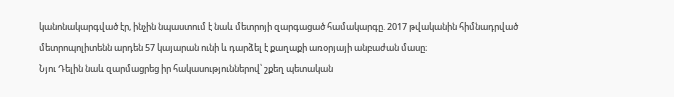կանոնակարգված էր, ինչին նպաստում է նաև մետրոյի զարգացած համակարգը. 2017 թվականին հիմնադրված մետրոպոլիտենն արդեն 57 կայարան ունի և դարձել է քաղաքի առօրյայի անբաժան մասը։
Նյու Դելին նաև զարմացրեց իր հակասություններով՝ շքեղ պետական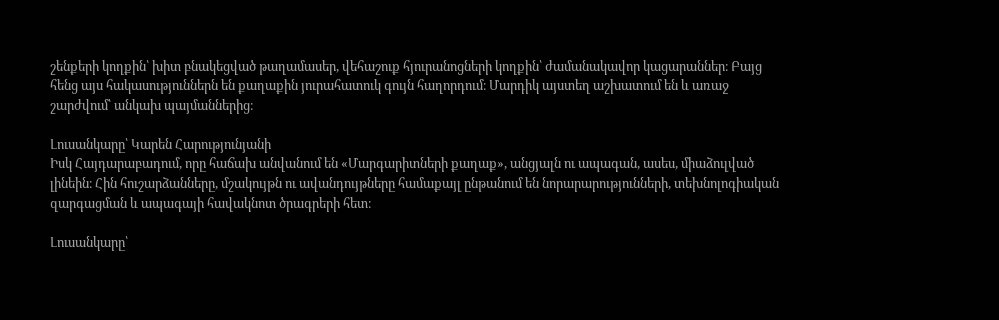շենքերի կողքին՝ խիտ բնակեցված թաղամասեր, վեհաշուք հյուրանոցների կողքին՝ ժամանակավոր կացարաններ։ Բայց հենց այս հակասություններն են քաղաքին յուրահատուկ գույն հաղորդում։ Մարդիկ այստեղ աշխատում են և առաջ շարժվում՝ անկախ պայմաններից։

Լուսանկարը՝ Կարեն Հարությունյանի
Իսկ Հայդարաբադում, որը հաճախ անվանում են «Մարգարիտների քաղաք», անցյալն ու ապագան, ասես, միաձուլված լինեին։ Հին հուշարձանները, մշակույթն ու ավանդույթները համաքայլ ընթանում են նորարարությունների, տեխնոլոգիական զարգացման և ապագայի հավակնոտ ծրագրերի հետ։

Լուսանկարը՝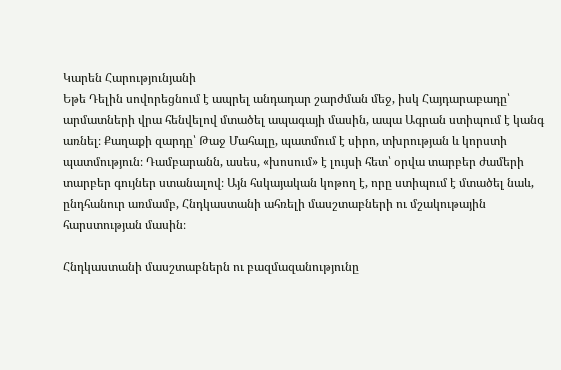Կարեն Հարությունյանի
Եթե Դելին սովորեցնում է ապրել անդադար շարժման մեջ, իսկ Հայդարաբադը՝ արմատների վրա հենվելով մտածել ապագայի մասին, ապա Ագրան ստիպում է կանգ առնել։ Քաղաքի զարդը՝ Թաջ Մահալը, պատմում է սիրո, տխրության և կորստի պատմություն։ Դամբարանն, ասես, «խոսում» է լույսի հետ՝ օրվա տարբեր ժամերի տարբեր գույներ ստանալով։ Այն հսկայական կոթող է, որը ստիպում է մտածել նաև, ընդհանուր առմամբ, Հնդկաստանի ահռելի մասշտաբների ու մշակութային հարստության մասին։

Հնդկաստանի մասշտաբներն ու բազմազանությունը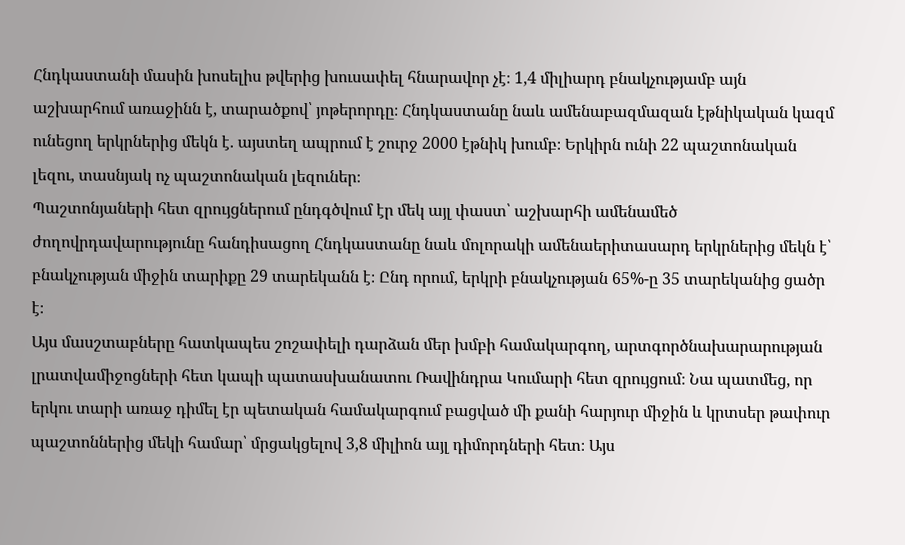Հնդկաստանի մասին խոսելիս թվերից խուսափել հնարավոր չէ։ 1,4 միլիարդ բնակչությամբ այն աշխարհում առաջինն է, տարածքով՝ յոթերորդը։ Հնդկաստանը նաև ամենաբազմազան էթնիկական կազմ ունեցող երկրներից մեկն է. այստեղ ապրում է շուրջ 2000 էթնիկ խումբ։ Երկիրն ունի 22 պաշտոնական լեզու, տասնյակ ոչ պաշտոնական լեզուներ։
Պաշտոնյաների հետ զրույցներում ընդգծվում էր մեկ այլ փաստ՝ աշխարհի ամենամեծ ժողովրդավարությունը հանդիսացող Հնդկաստանը նաև մոլորակի ամենաերիտասարդ երկրներից մեկն է՝ բնակչության միջին տարիքը 29 տարեկանն է։ Ընդ որում, երկրի բնակչության 65%-ը 35 տարեկանից ցածր է։
Այս մասշտաբները հատկապես շոշափելի դարձան մեր խմբի համակարգող, արտգործնախարարության լրատվամիջոցների հետ կապի պատասխանատու Ռավինդրա Կումարի հետ զրույցում։ Նա պատմեց, որ երկու տարի առաջ դիմել էր պետական համակարգում բացված մի քանի հարյուր միջին և կրտսեր թափուր պաշտոններից մեկի համար՝ մրցակցելով 3,8 միլիոն այլ դիմորդների հետ։ Այս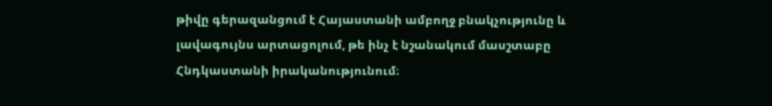թիվը գերազանցում է Հայաստանի ամբողջ բնակչությունը և լավագույնս արտացոլում, թե ինչ է նշանակում մասշտաբը Հնդկաստանի իրականությունում։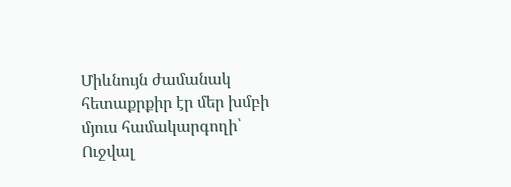Միևնույն ժամանակ հետաքրքիր էր մեր խմբի մյուս համակարգողի՝ Ուջվալ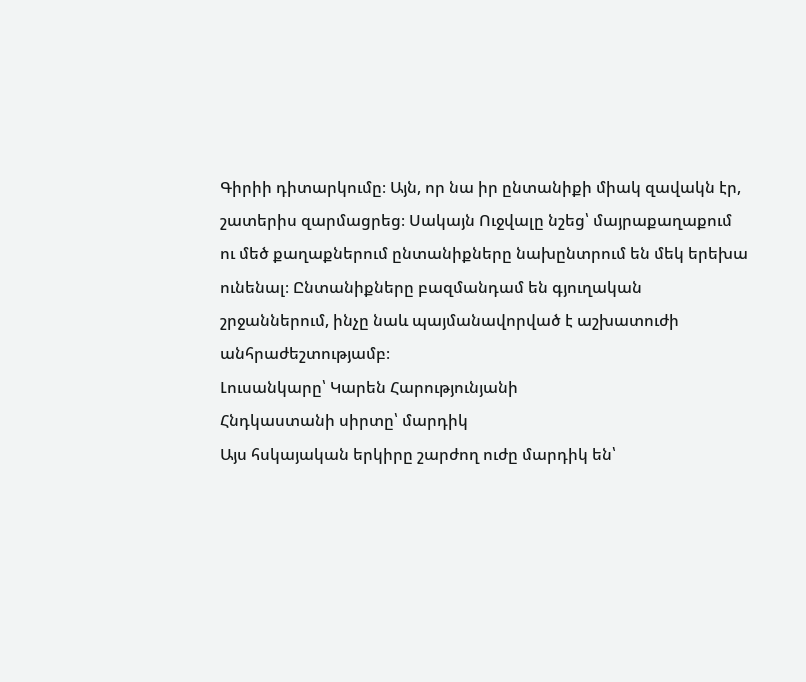Գիրիի դիտարկումը։ Այն, որ նա իր ընտանիքի միակ զավակն էր, շատերիս զարմացրեց։ Սակայն Ուջվալը նշեց՝ մայրաքաղաքում ու մեծ քաղաքներում ընտանիքները նախընտրում են մեկ երեխա ունենալ։ Ընտանիքները բազմանդամ են գյուղական շրջաններում, ինչը նաև պայմանավորված է աշխատուժի անհրաժեշտությամբ։
Լուսանկարը՝ Կարեն Հարությունյանի
Հնդկաստանի սիրտը՝ մարդիկ
Այս հսկայական երկիրը շարժող ուժը մարդիկ են՝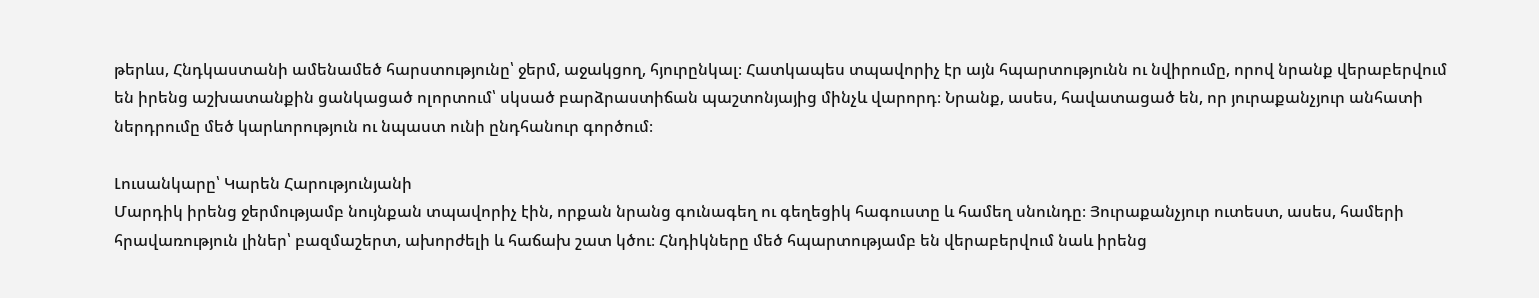թերևս, Հնդկաստանի ամենամեծ հարստությունը՝ ջերմ, աջակցող, հյուրընկալ։ Հատկապես տպավորիչ էր այն հպարտությունն ու նվիրումը, որով նրանք վերաբերվում են իրենց աշխատանքին ցանկացած ոլորտում՝ սկսած բարձրաստիճան պաշտոնյայից մինչև վարորդ։ Նրանք, ասես, հավատացած են, որ յուրաքանչյուր անհատի ներդրումը մեծ կարևորություն ու նպաստ ունի ընդհանուր գործում։

Լուսանկարը՝ Կարեն Հարությունյանի
Մարդիկ իրենց ջերմությամբ նույնքան տպավորիչ էին, որքան նրանց գունագեղ ու գեղեցիկ հագուստը և համեղ սնունդը։ Յուրաքանչյուր ուտեստ, ասես, համերի հրավառություն լիներ՝ բազմաշերտ, ախորժելի և հաճախ շատ կծու։ Հնդիկները մեծ հպարտությամբ են վերաբերվում նաև իրենց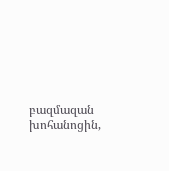բազմազան խոհանոցին,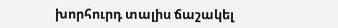խորհուրդ տալիս ճաշակել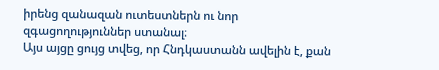իրենց զանազան ուտեստներն ու նոր զգացողություններ ստանալ։
Այս այցը ցույց տվեց, որ Հնդկաստանն ավելին է, քան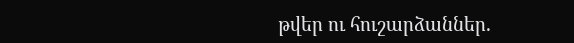թվեր ու հուշարձաններ.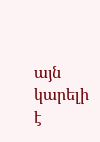այն կարելի է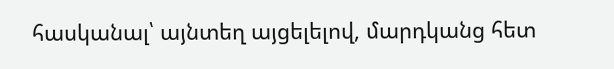հասկանալ՝ այնտեղ այցելելով, մարդկանց հետ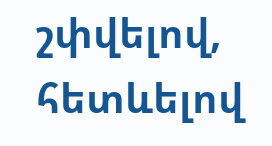շփվելով, հետևելով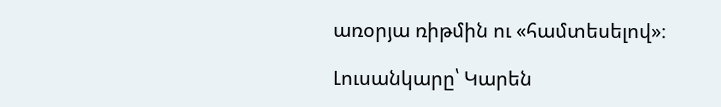առօրյա ռիթմին ու «համտեսելով»։

Լուսանկարը՝ Կարեն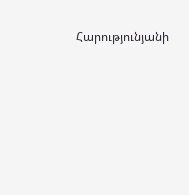Հարությունյանի